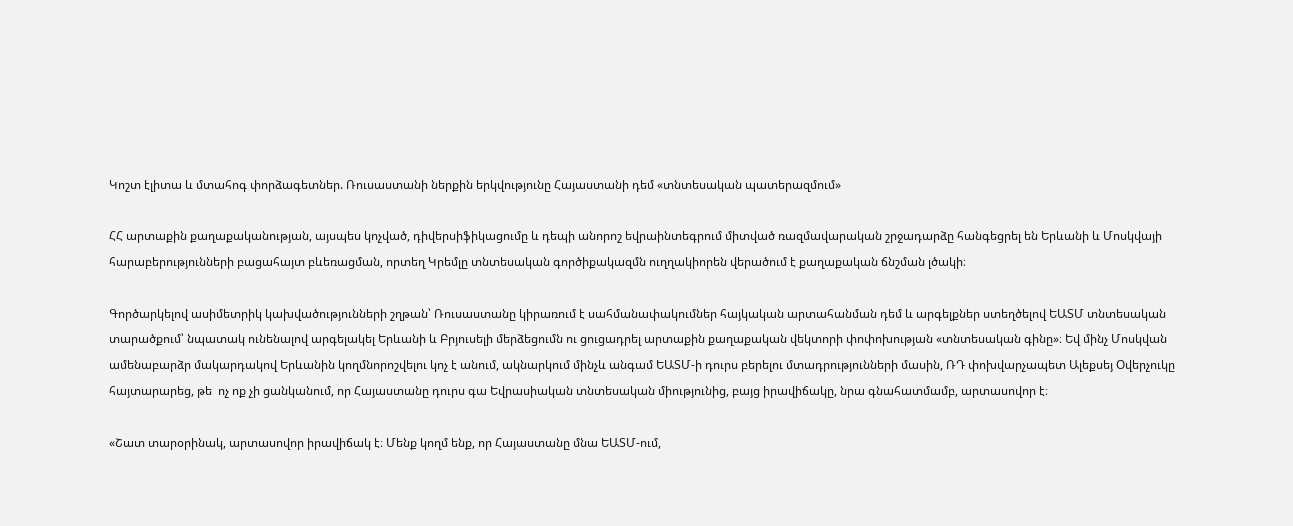Կոշտ էլիտա և մտահոգ փորձագետներ. Ռուսաստանի ներքին երկվությունը Հայաստանի դեմ «տնտեսական պատերազմում»

ՀՀ արտաքին քաղաքականության, այսպես կոչված, դիվերսիֆիկացումը և դեպի անորոշ եվրաինտեգրում միտված ռազմավարական շրջադարձը հանգեցրել են Երևանի և Մոսկվայի հարաբերությունների բացահայտ բևեռացման, որտեղ Կրեմլը տնտեսական գործիքակազմն ուղղակիորեն վերածում է քաղաքական ճնշման լծակի։

Գործարկելով ասիմետրիկ կախվածությունների շղթան՝ Ռուսաստանը կիրառում է սահմանափակումներ հայկական արտահանման դեմ և արգելքներ ստեղծելով ԵԱՏՄ տնտեսական տարածքում՝ նպատակ ունենալով արգելակել Երևանի և Բրյուսելի մերձեցումն ու ցուցադրել արտաքին քաղաքական վեկտորի փոփոխության «տնտեսական գինը»։ Եվ մինչ Մոսկվան ամենաբարձր մակարդակով Երևանին կողմնորոշվելու կոչ է անում, ակնարկում մինչև անգամ ԵԱՏՄ-ի դուրս բերելու մտադրությունների մասին, ՌԴ փոխվարչապետ Ալեքսեյ Օվերչուկը հայտարարեց, թե  ոչ ոք չի ցանկանում, որ Հայաստանը դուրս գա Եվրասիական տնտեսական միությունից, բայց իրավիճակը, նրա գնահատմամբ, արտասովոր է։

«Շատ տարօրինակ, արտասովոր իրավիճակ է։ Մենք կողմ ենք, որ Հայաստանը մնա ԵԱՏՄ-ում,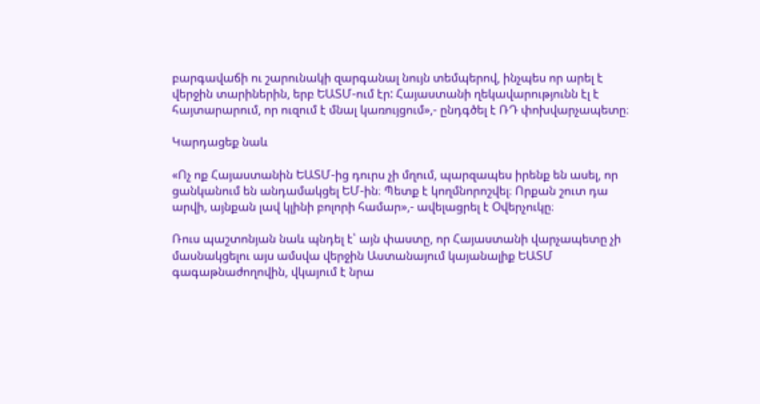բարգավաճի ու շարունակի զարգանալ նույն տեմպերով, ինչպես որ արել է վերջին տարիներին, երբ ԵԱՏՄ-ում էր: Հայաստանի ղեկավարությունն էլ է հայտարարում, որ ուզում է մնալ կառույցում»,- ընդգծել է ՌԴ փոխվարչապետը։

Կարդացեք նաև

«Ոչ ոք Հայաստանին ԵԱՏՄ-ից դուրս չի մղում, պարզապես իրենք են ասել, որ ցանկանում են անդամակցել ԵՄ-ին։ Պետք է կողմնորոշվել։ Որքան շուտ դա արվի, այնքան լավ կլինի բոլորի համար»,- ավելացրել է Օվերչուկը։

Ռուս պաշտոնյան նաև պնդել է՝ այն փաստը, որ Հայաստանի վարչապետը չի մասնակցելու այս ամսվա վերջին Աստանայում կայանալիք ԵԱՏՄ գագաթնաժողովին, վկայում է նրա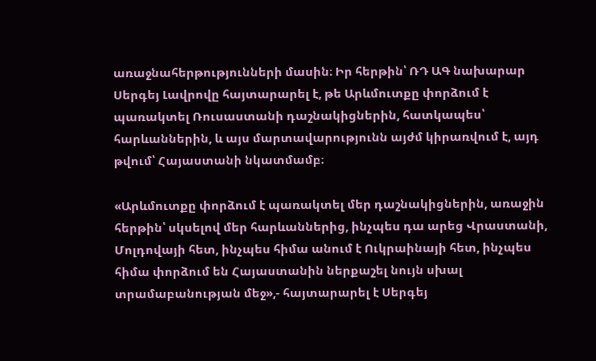առաջնահերթությունների մասին։ Իր հերթին՝ ՌԴ ԱԳ նախարար Սերգեյ Լավրովը հայտարարել է, թե Արևմուտքը փորձում է պառակտել Ռուսաստանի դաշնակիցներին, հատկապես՝ հարևաններին, և այս մարտավարությունն այժմ կիրառվում է, այդ թվում՝ Հայաստանի նկատմամբ։

«Արևմուտքը փորձում է պառակտել մեր դաշնակիցներին, առաջին հերթին՝ սկսելով մեր հարևաններից, ինչպես դա արեց Վրաստանի, Մոլդովայի հետ, ինչպես հիմա անում է Ուկրաինայի հետ, ինչպես հիմա փորձում են Հայաստանին ներքաշել նույն սխալ տրամաբանության մեջ»,- հայտարարել է Սերգեյ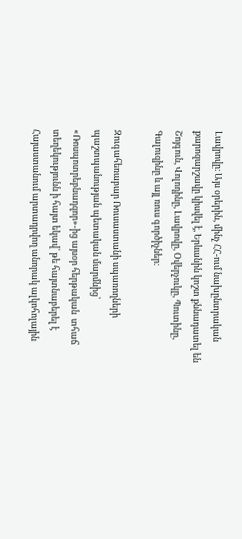Լավրովը։ Այս օրերին, մինչ ՀՀ-ում նախընտրական քարոզարշավը կիսվել է, Երևանին կոշտ քննադատել են  Շոյգուն, Վոլոդինը, Լավրովը, Օվերչուկը, Պուտինը, Գալուզինը և այլ ռուս գործիչներ։

Զուգահեռաբար Ռուսաստանի սպառողների պաշտպանության պետական մարմնից՝ «Ռոսպոտրեբնադզոր»-ից այսօր հերթական  տհաճ տեղեկությունն ի հայտ եկավ՝ թե հայտնաբերել է Հայաստանում արտադրվող անորակ ալկոհոլային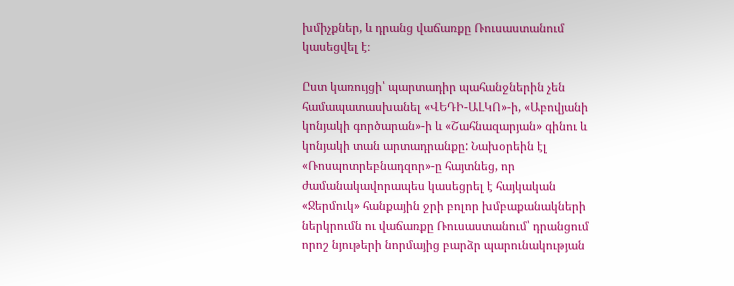խմիչքներ, և դրանց վաճառքը Ռուսաստանում կասեցվել է։

Ըստ կառույցի՝ պարտադիր պահանջներին չեն համապատասխանել «ՎԵԴԻ-ԱԼԿՈ»-ի, «Աբովյանի կոնյակի գործարան»-ի և «Շահնազարյան» գինու և կոնյակի տան արտադրանքը: Նախօրեին էլ «Ռոսպոտրեբնադզոր»-ը հայտնեց, որ ժամանակավորապես կասեցրել է հայկական «Ջերմուկ» հանքային ջրի բոլոր խմբաքանակների ներկրումն ու վաճառքը Ռուսաստանում՝ դրանցում որոշ նյութերի նորմայից բարձր պարունակության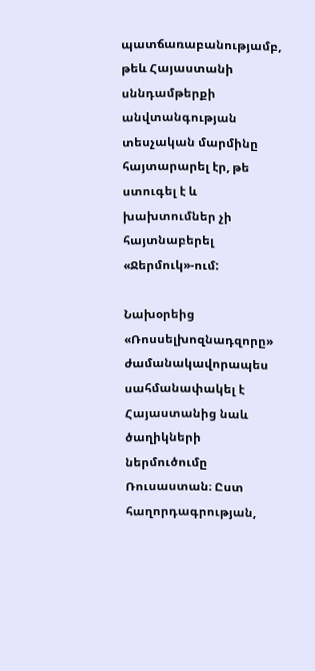պատճառաբանությամբ, թեև Հայաստանի սննդամթերքի անվտանգության տեսչական մարմինը հայտարարել էր, թե ստուգել է և խախտումներ չի հայտնաբերել «Ջերմուկ»-ում:

Նախօրեից «Ռոսսելխոզնադզորը» ժամանակավորապես սահմանափակել է Հայաստանից նաև ծաղիկների ներմուծումը Ռուսաստան։ Ըստ հաղորդագրության,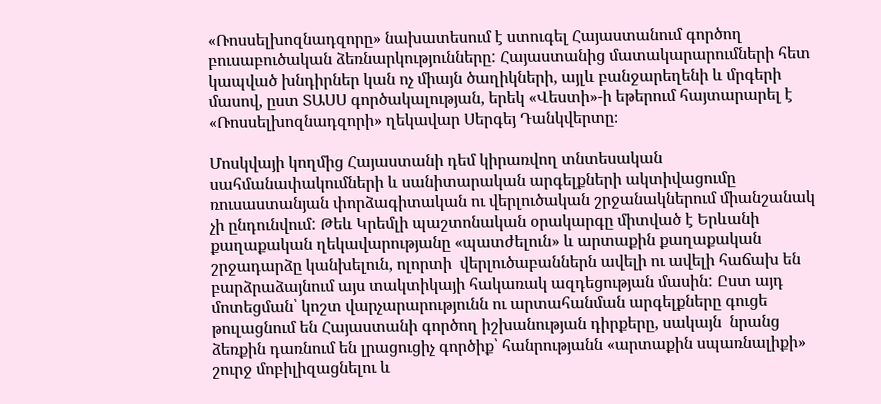«Ռոսսելխոզնադզորը» նախատեսում է ստուգել Հայաստանում գործող բուսաբուծական ձեռնարկությունները: Հայաստանից մատակարարումների հետ կապված խնդիրներ կան ոչ միայն ծաղիկների, այլև բանջարեղենի և մրգերի մասով, ըստ ՏԱՍՍ գործակալության, երեկ «Վեստի»-ի եթերում հայտարարել է «Ռոսսելխոզնադզորի» ղեկավար Սերգեյ Դանկվերտը։

Մոսկվայի կողմից Հայաստանի դեմ կիրառվող տնտեսական սահմանափակումների և սանիտարական արգելքների ակտիվացումը ռուսաստանյան փորձագիտական ու վերլուծական շրջանակներում միանշանակ չի ընդունվում: Թեև Կրեմլի պաշտոնական օրակարգը միտված է Երևանի քաղաքական ղեկավարությանը «պատժելուն» և արտաքին քաղաքական շրջադարձը կանխելուն, ոլորտի  վերլուծաբաններն ավելի ու ավելի հաճախ են բարձրաձայնում այս տակտիկայի հակառակ ազդեցության մասին: Ըստ այդ մոտեցման՝ կոշտ վարչարարությունն ու արտահանման արգելքները գուցե թուլացնում են Հայաստանի գործող իշխանության դիրքերը, սակայն  նրանց ձեռքին դառնում են լրացուցիչ գործիք՝ հանրությանն «արտաքին սպառնալիքի» շուրջ մոբիլիզացնելու և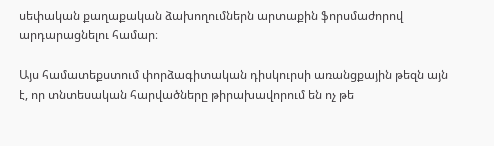սեփական քաղաքական ձախողումներն արտաքին ֆորսմաժորով արդարացնելու համար։

Այս համատեքստում փորձագիտական դիսկուրսի առանցքային թեզն այն է, որ տնտեսական հարվածները թիրախավորում են ոչ թե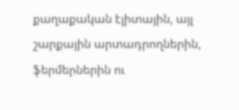քաղաքական էլիտային, այլ շարքային արտադրողներին, ֆերմերներին ու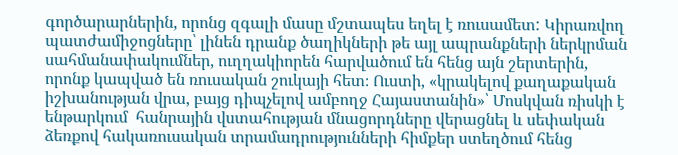գործարարներին, որոնց զգալի մասը մշտապես եղել է ռուսամետ: Կիրառվող պատժամիջոցները՝ լինեն դրանք ծաղիկների թե այլ ապրանքների ներկրման սահմանափակումներ, ուղղակիորեն հարվածում են հենց այն շերտերին, որոնք կապված են ռուսական շուկայի հետ։ Ուստի, «կրակելով քաղաքական իշխանության վրա, բայց դիպչելով ամբողջ Հայաստանին»՝ Մոսկվան ռիսկի է ենթարկում  հանրային վստահության մնացորդները վերացնել և սեփական ձեռքով հակառուսական տրամադրությունների հիմքեր ստեղծում հենց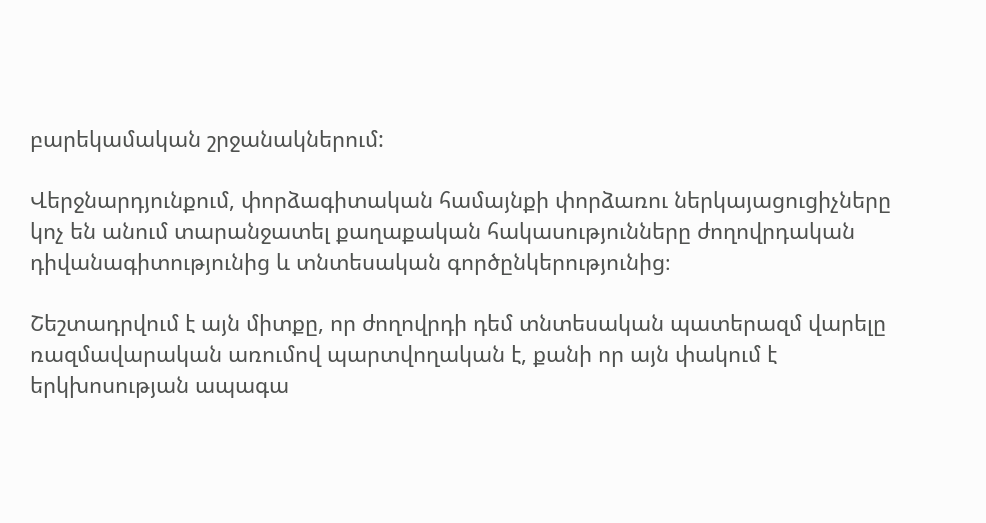բարեկամական շրջանակներում:

Վերջնարդյունքում, փորձագիտական համայնքի փորձառու ներկայացուցիչները կոչ են անում տարանջատել քաղաքական հակասությունները ժողովրդական դիվանագիտությունից և տնտեսական գործընկերությունից։

Շեշտադրվում է այն միտքը, որ ժողովրդի դեմ տնտեսական պատերազմ վարելը ռազմավարական առումով պարտվողական է, քանի որ այն փակում է երկխոսության ապագա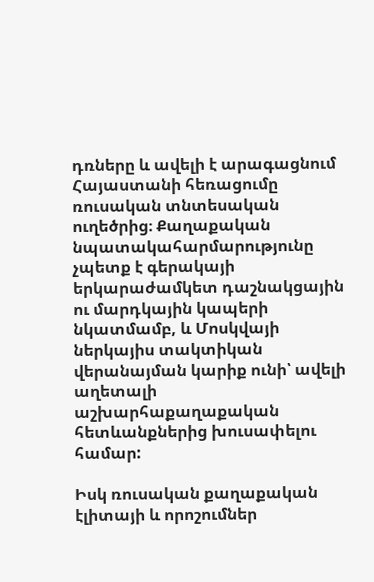դռները և ավելի է արագացնում Հայաստանի հեռացումը ռուսական տնտեսական ուղեծրից։ Քաղաքական նպատակահարմարությունը չպետք է գերակայի երկարաժամկետ դաշնակցային ու մարդկային կապերի նկատմամբ, և Մոսկվայի ներկայիս տակտիկան վերանայման կարիք ունի՝ ավելի աղետալի աշխարհաքաղաքական հետևանքներից խուսափելու համար:

Իսկ ռուսական քաղաքական էլիտայի և որոշումներ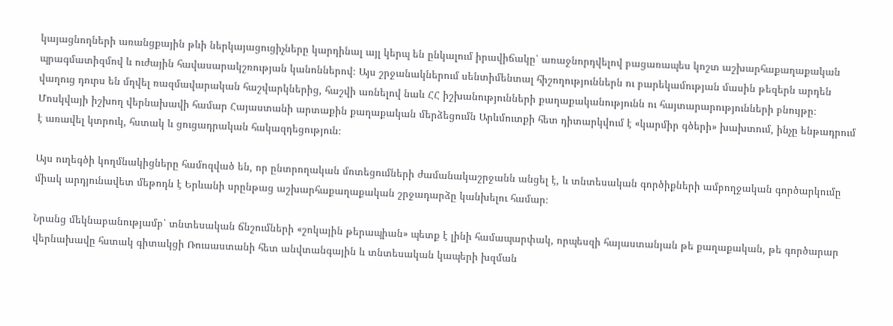կայացնողների առանցքային թևի ներկայացուցիչները կարդինալ այլ կերպ են ընկալում իրավիճակը՝ առաջնորդվելով բացառապես կոշտ աշխարհաքաղաքական պրագմատիզմով և ուժային հավասարակշռության կանոններով։ Այս շրջանակներում սենտիմենտալ հիշողություններն ու բարեկամության մասին թեզերն արդեն վաղուց դուրս են մղվել ռազմավարական հաշվարկներից, հաշվի առնելով նաև ՀՀ իշխանությունների քաղաքականությունն ու հայտարարությունների բնույթը։ Մոսկվայի իշխող վերնախավի համար Հայաստանի արտաքին քաղաքական մերձեցումն Արևմուտքի հետ դիտարկվում է «կարմիր գծերի» խախտում, ինչը ենթադրում է առավել կտրուկ, հստակ և ցուցադրական հակազդեցություն։

Այս ուղեգծի կողմնակիցները համոզված են, որ ընտրողական մոտեցումների ժամանակաշրջանն անցել է, և տնտեսական գործիքների ամբողջական գործարկումը միակ արդյունավետ մեթոդն է Երևանի սրընթաց աշխարհաքաղաքական շրջադարձը կանխելու համար։

Նրանց մեկնաբանությամբ՝ տնտեսական ճնշումների «շոկային թերապիան» պետք է լինի համապարփակ, որպեսզի հայաստանյան թե քաղաքական, թե գործարար վերնախավը հստակ գիտակցի Ռուսաստանի հետ անվտանգային և տնտեսական կապերի խզման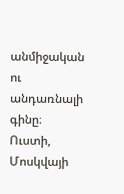անմիջական ու անդառնալի գինը։ Ուստի, Մոսկվայի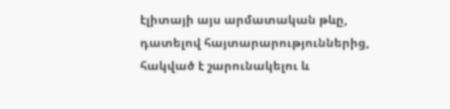էլիտայի այս արմատական թևը, դատելով հայտարարություններից, հակված է շարունակելու և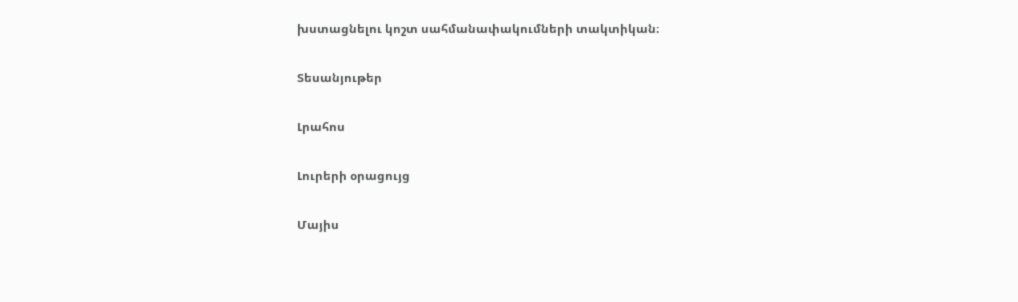խստացնելու կոշտ սահմանափակումների տակտիկան։

Տեսանյութեր

Լրահոս

Լուրերի օրացույց

Մայիս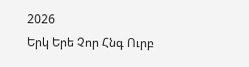2026
Երկ Երե Չոր Հնգ Ուրբ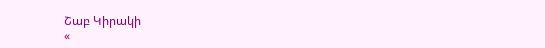Շաբ Կիրակի
«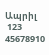Ապրիլ
 123
45678910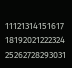11121314151617
18192021222324
25262728293031